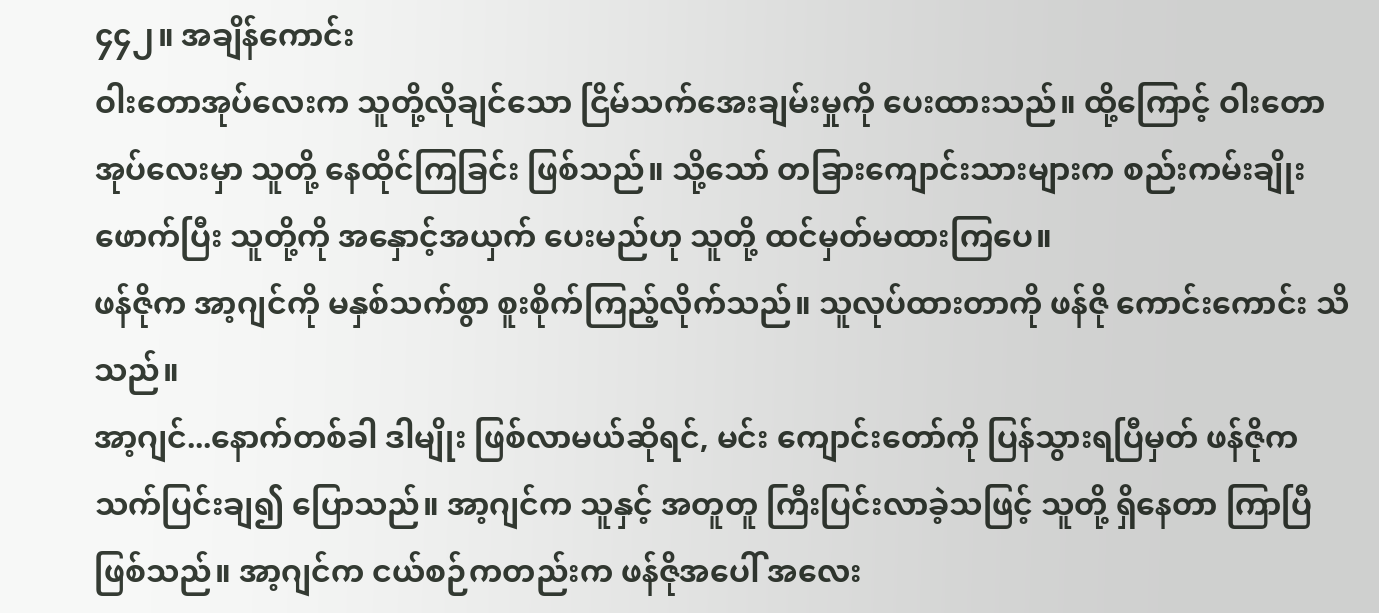၄၄၂။ အချိန်ကောင်း
ဝါးတောအုပ်လေးက သူတို့လိုချင်သော ငြိမ်သက်အေးချမ်းမှုကို ပေးထားသည်။ ထို့ကြောင့် ဝါးတောအုပ်လေးမှာ သူတို့ နေထိုင်ကြခြင်း ဖြစ်သည်။ သို့သော် တခြားကျောင်းသားများက စည်းကမ်းချိုးဖောက်ပြီး သူတို့ကို အနှောင့်အယှက် ပေးမည်ဟု သူတို့ ထင်မှတ်မထားကြပေ။
ဖန်ဇိုက အာ့ဂျင်ကို မနှစ်သက်စွာ စူးစိုက်ကြည့်လိုက်သည်။ သူလုပ်ထားတာကို ဖန်ဇို ကောင်းကောင်း သိသည်။
အာ့ဂျင်...နောက်တစ်ခါ ဒါမျိုး ဖြစ်လာမယ်ဆိုရင်, မင်း ကျောင်းတော်ကို ပြန်သွားရပြီမှတ် ဖန်ဇိုက သက်ပြင်းချ၍ ပြောသည်။ အာ့ဂျင်က သူနှင့် အတူတူ ကြီးပြင်းလာခဲ့သဖြင့် သူတို့ ရှိနေတာ ကြာပြီ ဖြစ်သည်။ အာ့ဂျင်က ငယ်စဉ်ကတည်းက ဖန်ဇိုအပေါ် အလေး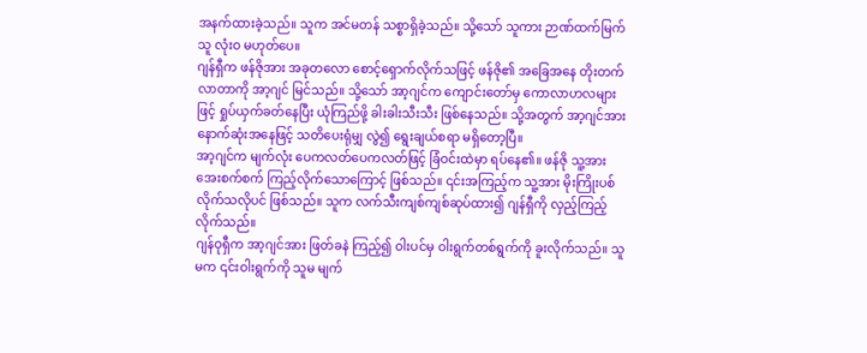အနက်ထားခဲ့သည်။ သူက အင်မတန် သစ္စာရှိခဲ့သည်။ သို့သော် သူကား ဉာဏ်ထက်မြက်သူ လုံးဝ မဟုတ်ပေ။
ဂျန်ရှီက ဖန်ဇိုအား အခုတလော စောင့်ရှောက်လိုက်သဖြင့် ဖန်ဇို၏ အခြေအနေ တိုးတက်လာတာကို အာ့ဂျင် မြင်သည်။ သို့သော် အာ့ဂျင်က ကျောင်းတော်မှ ကောလာဟလများဖြင့် ရှုပ်ယှက်ခတ်နေပြီး ယုံကြည်ဖို့ ခါးခါးသီးသီး ဖြစ်နေသည်။ သို့အတွက် အာ့ဂျင်အား နောက်ဆုံးအနေဖြင့် သတိပေးရုံမျှ လွဲ၍ ရွေးချယ်စရာ မရှိတော့ပြီ။
အာ့ဂျင်က မျက်လုံး ပေကလတ်ပေကလတ်ဖြင့် ခြံဝင်းထဲမှာ ရပ်နေ၏။ ဖန်ဇို သူ့အား အေးစက်စက် ကြည့်လိုက်သောကြောင့် ဖြစ်သည်။ ၎င်းအကြည့်က သူ့အား မိုးကြိုးပစ်လိုက်သလိုပင် ဖြစ်သည်။ သူက လက်သီးကျစ်ကျစ်ဆုပ်ထား၍ ဂျန်ရှီကို လှည့်ကြည့်လိုက်သည်။
ဂျန်ဝုရှီက အာ့ဂျင်အား ဖြတ်ခနဲ ကြည့်၍ ဝါးပင်မှ ဝါးရွက်တစ်ရွက်ကို ခူးလိုက်သည်။ သူမက ၎င်းဝါးရွက်ကို သူမ မျက်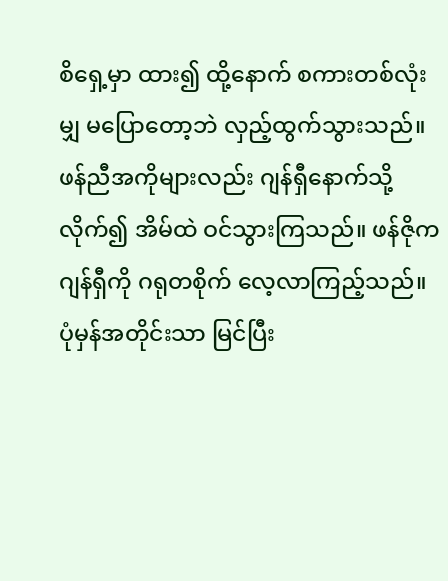စိရှေ့မှာ ထား၍ ထို့နောက် စကားတစ်လုံးမျှ မပြောတော့ဘဲ လှည့်ထွက်သွားသည်။
ဖန်ညီအကိုများလည်း ဂျန်ရှီနောက်သို့ လိုက်၍ အိမ်ထဲ ဝင်သွားကြသည်။ ဖန်ဇိုက ဂျန်ရှီကို ဂရုတစိုက် လေ့လာကြည့်သည်။ ပုံမှန်အတိုင်းသာ မြင်ပြီး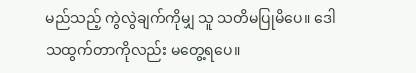မည်သည့် ကွဲလွဲချက်ကိုမျှ သူ သတိမပြုမိပေ။ ဒေါသထွက်တာကိုလည်း မတွေ့ရပေ။